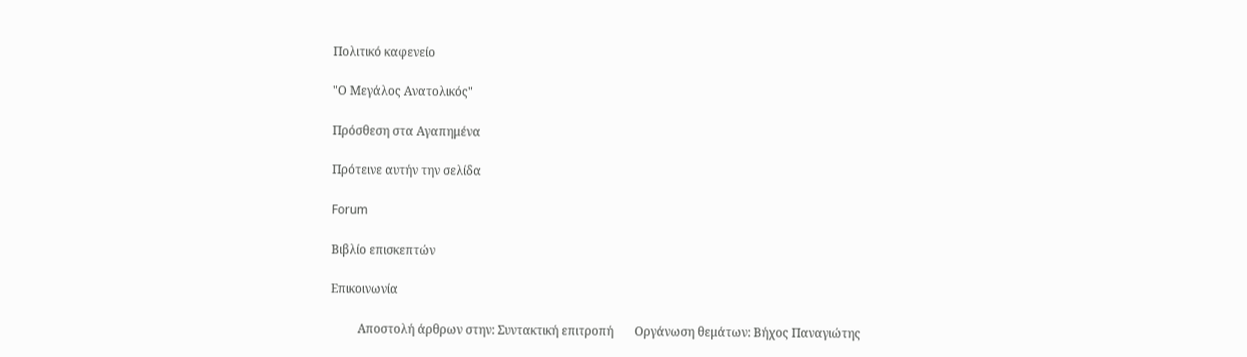Πολιτικό καφενείο

"Ο Μεγάλος Ανατολικός"

Πρόσθεση στα Αγαπημένα

Πρότεινε αυτήν την σελίδα

Forum

Βιβλίο επισκεπτών

Επικοινωνία

         Αποστολή άρθρων στην: Συντακτική επιτροπή       Οργάνωση θεμάτων: Βήχος Παναγιώτης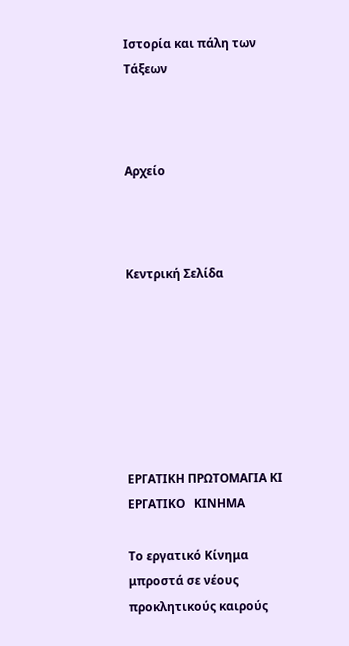Ιστορία και πάλη των Τάξεων



Αρχείο



Κεντρική Σελίδα







ΕΡΓΑΤΙΚΗ ΠΡΩΤΟΜΑΓΙΑ ΚΙ ΕΡΓΑΤΙΚΟ   ΚΙΝΗΜΑ

Το εργατικό Κίνημα μπροστά σε νέους προκλητικούς καιρούς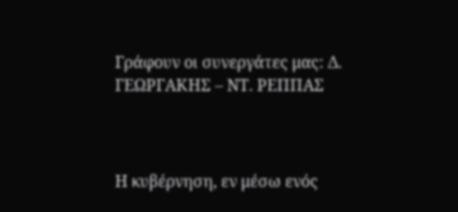Γράφουν οι συνεργάτες μας: Δ. ΓΕΩΡΓΑΚΗΣ – ΝΤ. ΡΕΠΠΑΣ



Η κυβέρνηση, εν μέσω ενός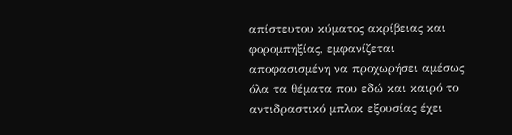απίστευτου κύματος ακρίβειας και φορομπηξίας, εμφανίζεται αποφασισμένη να προχωρήσει αμέσως όλα τα θέματα που εδώ και καιρό το αντιδραστικό μπλοκ εξουσίας έχει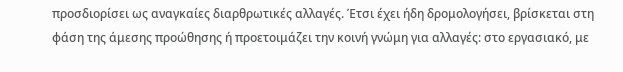προσδιορίσει ως αναγκαίες διαρθρωτικές αλλαγές. Έτσι έχει ήδη δρομολογήσει, βρίσκεται στη φάση της άμεσης προώθησης ή προετοιμάζει την κοινή γνώμη για αλλαγές: στο εργασιακό, με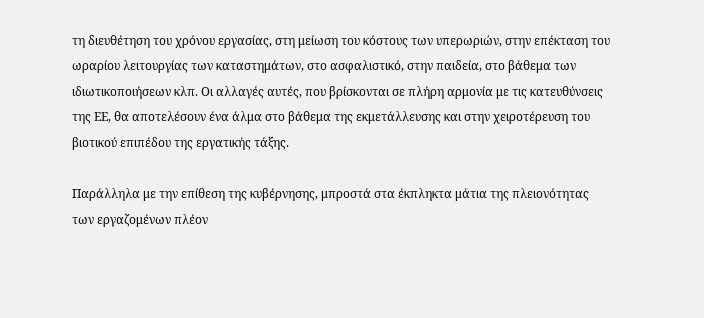τη διευθέτηση του χρόνου εργασίας, στη μείωση του κόστους των υπερωριών, στην επέκταση του ωραρίου λειτουργίας των καταστημάτων, στο ασφαλιστικό, στην παιδεία, στο βάθεμα των ιδιωτικοποιήσεων κλπ. Οι αλλαγές αυτές, που βρίσκονται σε πλήρη αρμονία με τις κατευθύνσεις της ΕΕ, θα αποτελέσουν ένα άλμα στο βάθεμα της εκμετάλλευσης και στην χειροτέρευση του βιοτικού επιπέδου της εργατικής τάξης.

Παράλληλα με την επίθεση της κυβέρνησης, μπροστά στα έκπληκτα μάτια της πλειονότητας των εργαζομένων πλέον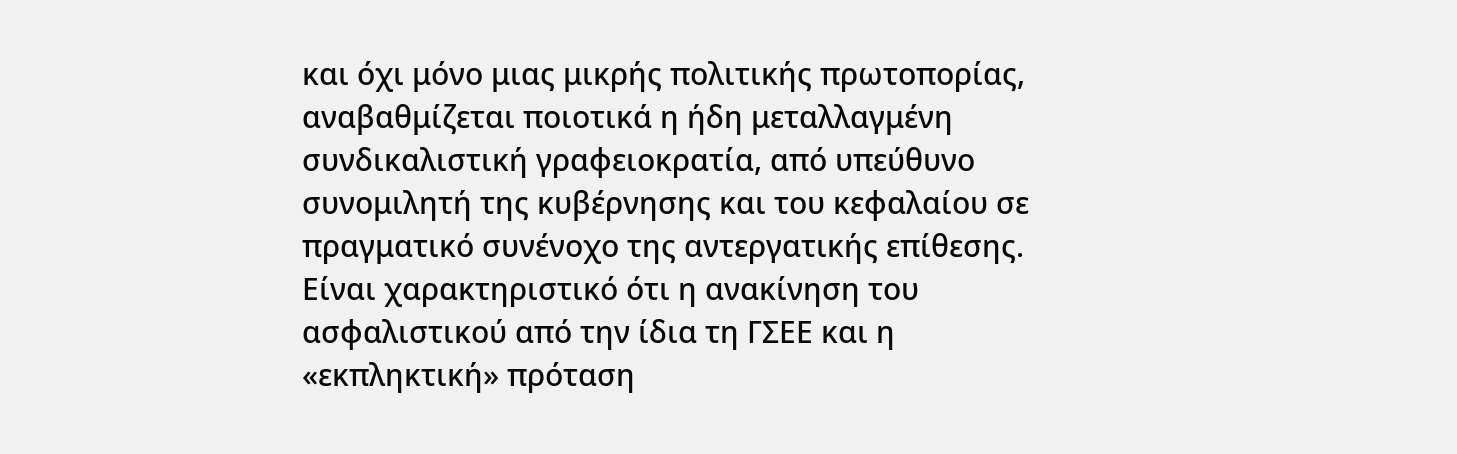και όχι μόνο μιας μικρής πολιτικής πρωτοπορίας, αναβαθμίζεται ποιοτικά η ήδη μεταλλαγμένη συνδικαλιστική γραφειοκρατία, από υπεύθυνο συνομιλητή της κυβέρνησης και του κεφαλαίου σε πραγματικό συνένοχο της αντεργατικής επίθεσης. Είναι χαρακτηριστικό ότι η ανακίνηση του ασφαλιστικού από την ίδια τη ΓΣΕΕ και η «εκπληκτική» πρόταση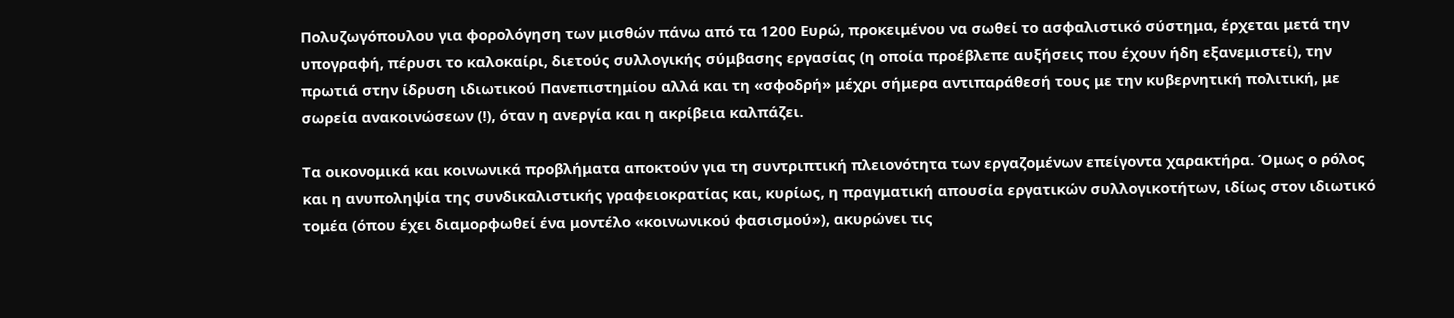Πολυζωγόπουλου για φορολόγηση των μισθών πάνω από τα 1200 Ευρώ, προκειμένου να σωθεί το ασφαλιστικό σύστημα, έρχεται μετά την υπογραφή, πέρυσι το καλοκαίρι, διετούς συλλογικής σύμβασης εργασίας (η οποία προέβλεπε αυξήσεις που έχουν ήδη εξανεμιστεί), την πρωτιά στην ίδρυση ιδιωτικού Πανεπιστημίου αλλά και τη «σφοδρή» μέχρι σήμερα αντιπαράθεσή τους με την κυβερνητική πολιτική, με σωρεία ανακοινώσεων (!), όταν η ανεργία και η ακρίβεια καλπάζει.

Τα οικονομικά και κοινωνικά προβλήματα αποκτούν για τη συντριπτική πλειονότητα των εργαζομένων επείγοντα χαρακτήρα. Όμως ο ρόλος και η ανυποληψία της συνδικαλιστικής γραφειοκρατίας και, κυρίως, η πραγματική απουσία εργατικών συλλογικοτήτων, ιδίως στον ιδιωτικό τομέα (όπου έχει διαμορφωθεί ένα μοντέλο «κοινωνικού φασισμού»), ακυρώνει τις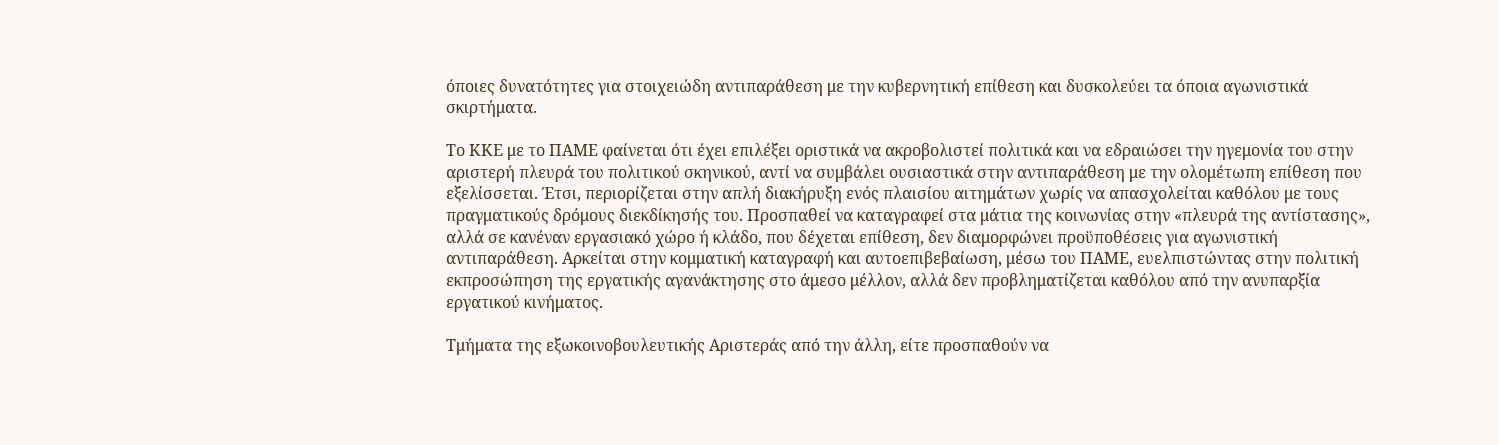όποιες δυνατότητες για στοιχειώδη αντιπαράθεση με την κυβερνητική επίθεση και δυσκολεύει τα όποια αγωνιστικά σκιρτήματα.

Το ΚΚΕ με το ΠΑΜΕ φαίνεται ότι έχει επιλέξει οριστικά να ακροβολιστεί πολιτικά και να εδραιώσει την ηγεμονία του στην αριστερή πλευρά του πολιτικού σκηνικού, αντί να συμβάλει ουσιαστικά στην αντιπαράθεση με την ολομέτωπη επίθεση που εξελίσσεται. Έτσι, περιορίζεται στην απλή διακήρυξη ενός πλαισίου αιτημάτων χωρίς να απασχολείται καθόλου με τους πραγματικούς δρόμους διεκδίκησής του. Προσπαθεί να καταγραφεί στα μάτια της κοινωνίας στην «πλευρά της αντίστασης», αλλά σε κανέναν εργασιακό χώρο ή κλάδο, που δέχεται επίθεση, δεν διαμορφώνει προϋποθέσεις για αγωνιστική αντιπαράθεση. Αρκείται στην κομματική καταγραφή και αυτοεπιβεβαίωση, μέσω του ΠΑΜΕ, ευελπιστώντας στην πολιτική εκπροσώπηση της εργατικής αγανάκτησης στο άμεσο μέλλον, αλλά δεν προβληματίζεται καθόλου από την ανυπαρξία εργατικού κινήματος.

Τμήματα της εξωκοινοβουλευτικής Αριστεράς από την άλλη, είτε προσπαθούν να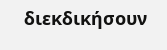διεκδικήσουν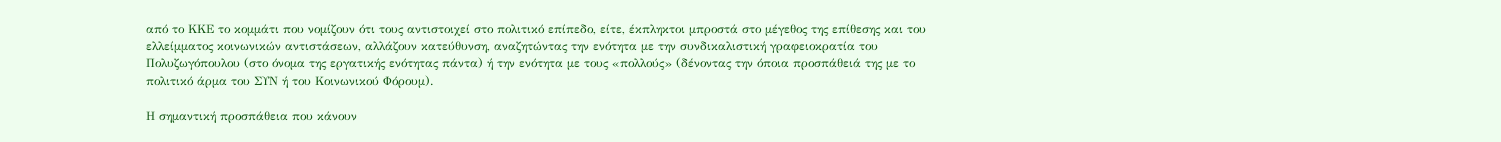από το ΚΚΕ το κομμάτι που νομίζουν ότι τους αντιστοιχεί στο πολιτικό επίπεδο, είτε, έκπληκτοι μπροστά στο μέγεθος της επίθεσης και του ελλείμματος κοινωνικών αντιστάσεων, αλλάζουν κατεύθυνση, αναζητώντας την ενότητα με την συνδικαλιστική γραφειοκρατία του Πολυζωγόπουλου (στο όνομα της εργατικής ενότητας πάντα) ή την ενότητα με τους «πολλούς» (δένοντας την όποια προσπάθειά της με το πολιτικό άρμα του ΣΥΝ ή του Κοινωνικού Φόρουμ).

Η σημαντική προσπάθεια που κάνουν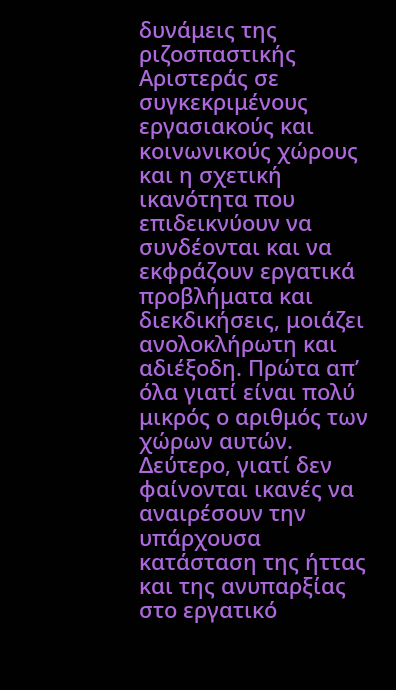δυνάμεις της ριζοσπαστικής Αριστεράς σε συγκεκριμένους εργασιακούς και κοινωνικούς χώρους και η σχετική ικανότητα που επιδεικνύουν να συνδέονται και να εκφράζουν εργατικά προβλήματα και διεκδικήσεις, μοιάζει ανολοκλήρωτη και αδιέξοδη. Πρώτα απ’ όλα γιατί είναι πολύ μικρός ο αριθμός των χώρων αυτών. Δεύτερο, γιατί δεν φαίνονται ικανές να αναιρέσουν την υπάρχουσα κατάσταση της ήττας και της ανυπαρξίας στο εργατικό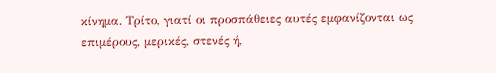κίνημα. Τρίτο, γιατί οι προσπάθειες αυτές εμφανίζονται ως επιμέρους, μερικές, στενές ή,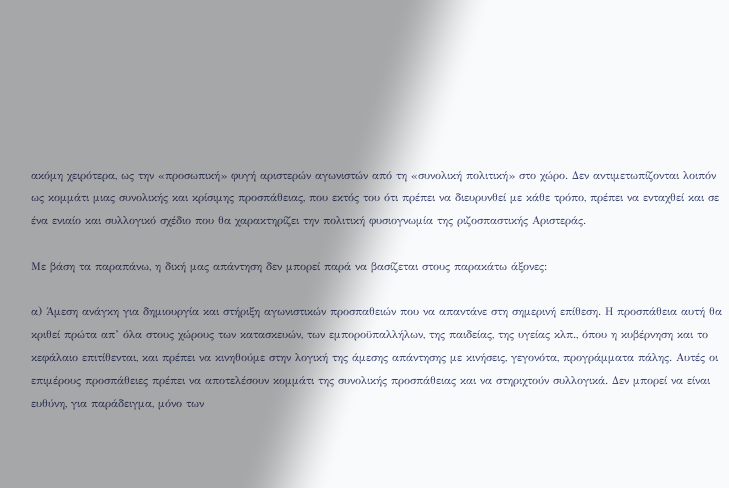ακόμη χειρότερα, ως την «προσωπική» φυγή αριστερών αγωνιστών από τη «συνολική πολιτική» στο χώρο. Δεν αντιμετωπίζονται λοιπόν ως κομμάτι μιας συνολικής και κρίσιμης προσπάθειας, που εκτός του ότι πρέπει να διευρυνθεί με κάθε τρόπο, πρέπει να ενταχθεί και σε ένα ενιαίο και συλλογικό σχέδιο που θα χαρακτηρίζει την πολιτική φυσιογνωμία της ριζοσπαστικής Αριστεράς.

Με βάση τα παραπάνω, η δική μας απάντηση δεν μπορεί παρά να βασίζεται στους παρακάτω άξονες:

α) Άμεση ανάγκη για δημιουργία και στήριξη αγωνιστικών προσπαθειών που να απαντάνε στη σημερινή επίθεση. Η προσπάθεια αυτή θα κριθεί πρώτα απ’ όλα στους χώρους των κατασκευών, των εμποροϋπαλλήλων, της παιδείας, της υγείας κλπ., όπου η κυβέρνηση και το κεφάλαιο επιτίθενται, και πρέπει να κινηθούμε στην λογική της άμεσης απάντησης με κινήσεις, γεγονότα, προγράμματα πάλης. Αυτές οι επιμέρους προσπάθειες πρέπει να αποτελέσουν κομμάτι της συνολικής προσπάθειας και να στηριχτούν συλλογικά. Δεν μπορεί να είναι ευθύνη, για παράδειγμα, μόνο των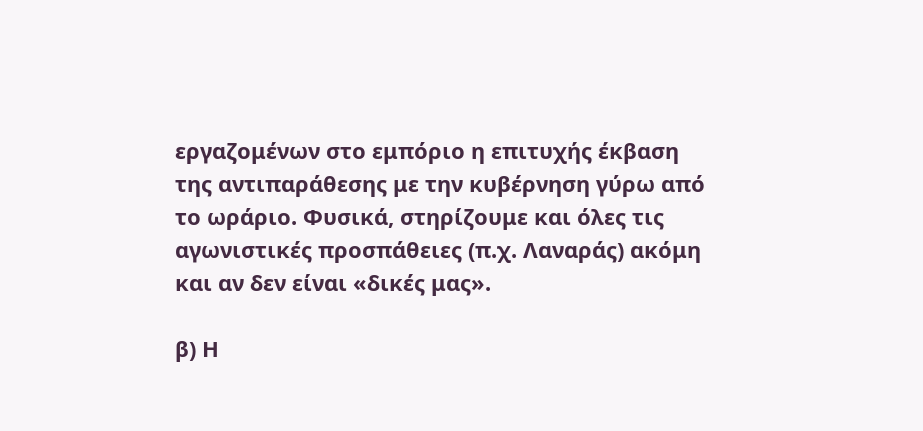εργαζομένων στο εμπόριο η επιτυχής έκβαση της αντιπαράθεσης με την κυβέρνηση γύρω από το ωράριο. Φυσικά, στηρίζουμε και όλες τις αγωνιστικές προσπάθειες (π.χ. Λαναράς) ακόμη και αν δεν είναι «δικές μας».

β) Η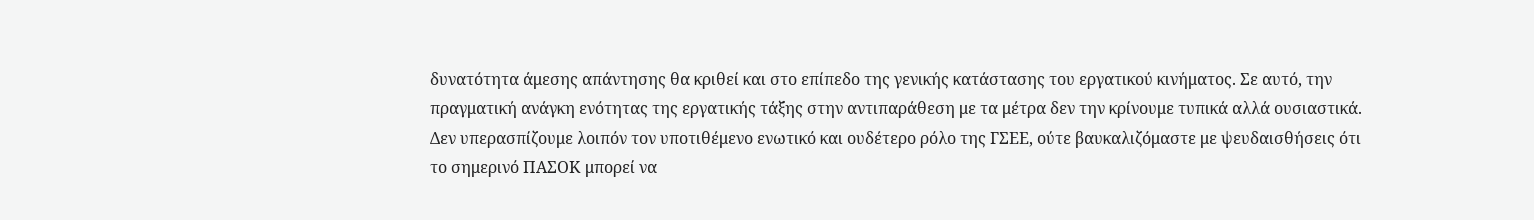δυνατότητα άμεσης απάντησης θα κριθεί και στο επίπεδο της γενικής κατάστασης του εργατικού κινήματος. Σε αυτό, την πραγματική ανάγκη ενότητας της εργατικής τάξης στην αντιπαράθεση με τα μέτρα δεν την κρίνουμε τυπικά αλλά ουσιαστικά. Δεν υπερασπίζουμε λοιπόν τον υποτιθέμενο ενωτικό και ουδέτερο ρόλο της ΓΣΕΕ, ούτε βαυκαλιζόμαστε με ψευδαισθήσεις ότι το σημερινό ΠΑΣΟΚ μπορεί να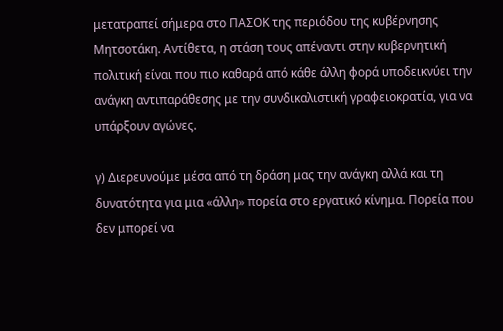μετατραπεί σήμερα στο ΠΑΣΟΚ της περιόδου της κυβέρνησης Μητσοτάκη. Αντίθετα, η στάση τους απέναντι στην κυβερνητική πολιτική είναι που πιο καθαρά από κάθε άλλη φορά υποδεικνύει την ανάγκη αντιπαράθεσης με την συνδικαλιστική γραφειοκρατία, για να υπάρξουν αγώνες.

γ) Διερευνούμε μέσα από τη δράση μας την ανάγκη αλλά και τη δυνατότητα για μια «άλλη» πορεία στο εργατικό κίνημα. Πορεία που δεν μπορεί να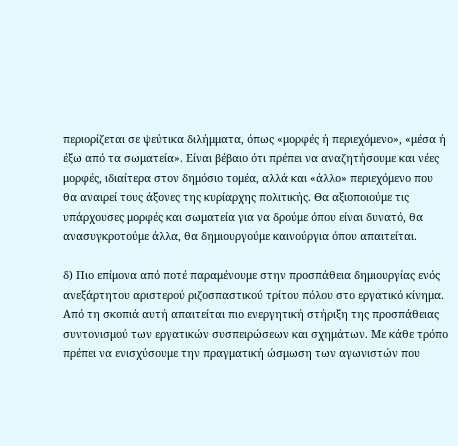περιορίζεται σε ψεύτικα διλήμματα, όπως «μορφές ή περιεχόμενο», «μέσα ή έξω από τα σωματεία». Είναι βέβαιο ότι πρέπει να αναζητήσουμε και νέες μορφές, ιδιαίτερα στον δημόσιο τομέα, αλλά και «άλλο» περιεχόμενο που θα αναιρεί τους άξονες της κυρίαρχης πολιτικής. Θα αξιοποιούμε τις υπάρχουσες μορφές και σωματεία για να δρούμε όπου είναι δυνατό, θα ανασυγκροτούμε άλλα, θα δημιουργούμε καινούργια όπου απαιτείται.

δ) Πιο επίμονα από ποτέ παραμένουμε στην προσπάθεια δημιουργίας ενός ανεξάρτητου αριστερού ριζοσπαστικού τρίτου πόλου στο εργατικό κίνημα. Από τη σκοπιά αυτή απαιτείται πιο ενεργητική στήριξη της προσπάθειας συντονισμού των εργατικών συσπειρώσεων και σχημάτων. Με κάθε τρόπο πρέπει να ενισχύσουμε την πραγματική ώσμωση των αγωνιστών που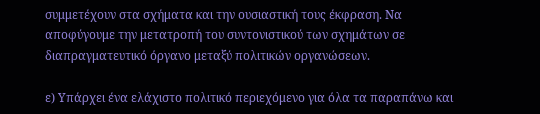συμμετέχουν στα σχήματα και την ουσιαστική τους έκφραση. Να αποφύγουμε την μετατροπή του συντονιστικού των σχημάτων σε διαπραγματευτικό όργανο μεταξύ πολιτικών οργανώσεων.

ε) Υπάρχει ένα ελάχιστο πολιτικό περιεχόμενο για όλα τα παραπάνω και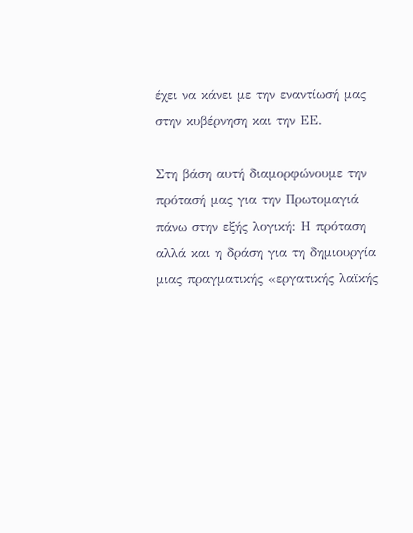έχει να κάνει με την εναντίωσή μας στην κυβέρνηση και την ΕΕ.

Στη βάση αυτή διαμορφώνουμε την πρότασή μας για την Πρωτομαγιά πάνω στην εξής λογική: Η πρόταση αλλά και η δράση για τη δημιουργία μιας πραγματικής «εργατικής λαϊκής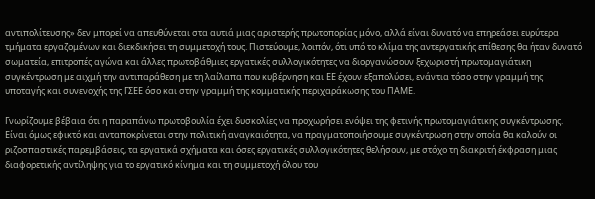αντιπολίτευσης» δεν μπορεί να απευθύνεται στα αυτιά μιας αριστερής πρωτοπορίας μόνο, αλλά είναι δυνατό να επηρεάσει ευρύτερα τμήματα εργαζομένων και διεκδικήσει τη συμμετοχή τους. Πιστεύουμε, λοιπόν, ότι υπό το κλίμα της αντεργατικής επίθεσης θα ήταν δυνατό σωματεία, επιτροπές αγώνα και άλλες πρωτοβάθμιες εργατικές συλλογικότητες να διοργανώσουν ξεχωριστή πρωτομαγιάτικη συγκέντρωση με αιχμή την αντιπαράθεση με τη λαίλαπα που κυβέρνηση και ΕΕ έχουν εξαπολύσει, ενάντια τόσο στην γραμμή της υποταγής και συνενοχής της ΓΣΕΕ όσο και στην γραμμή της κομματικής περιχαράκωσης του ΠΑΜΕ.

Γνωρίζουμε βέβαια ότι η παραπάνω πρωτοβουλία έχει δυσκολίες να προχωρήσει ενόψει της φετινής πρωτομαγιάτικης συγκέντρωσης. Είναι όμως εφικτό και ανταποκρίνεται στην πολιτική αναγκαιότητα, να πραγματοποιήσουμε συγκέντρωση στην οποία θα καλούν οι ριζοσπαστικές παρεμβάσεις, τα εργατικά σχήματα και όσες εργατικές συλλογικότητες θελήσουν, με στόχο τη διακριτή έκφραση μιας διαφορετικής αντίληψης για το εργατικό κίνημα και τη συμμετοχή όλου του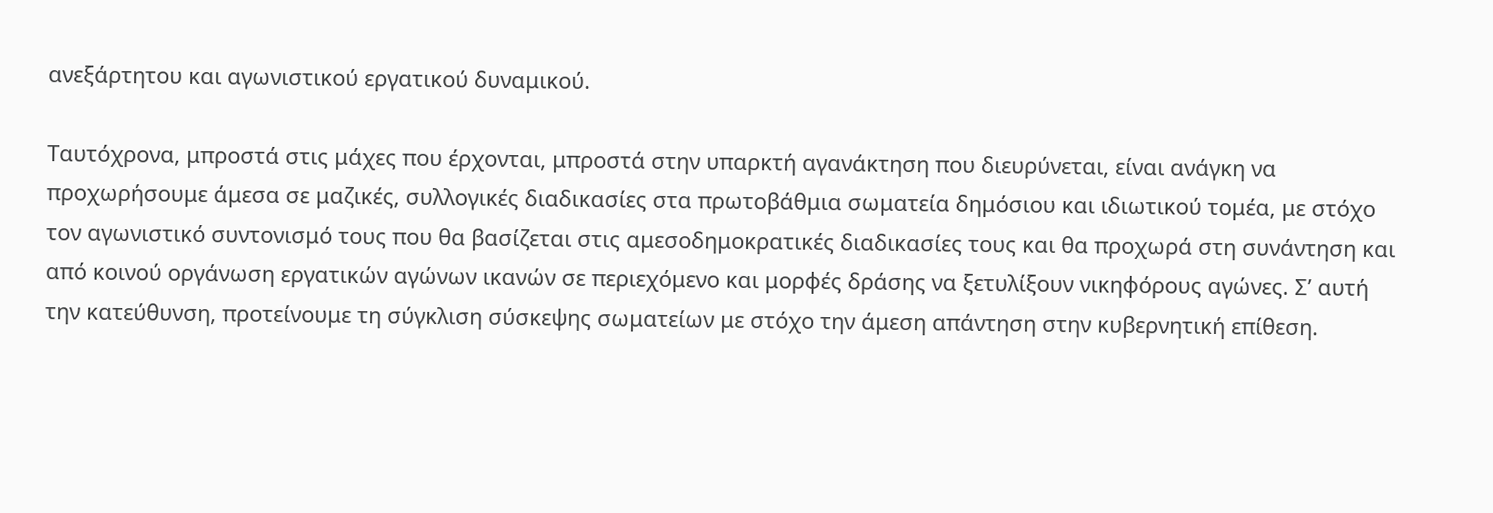ανεξάρτητου και αγωνιστικού εργατικού δυναμικού.

Ταυτόχρονα, μπροστά στις μάχες που έρχονται, μπροστά στην υπαρκτή αγανάκτηση που διευρύνεται, είναι ανάγκη να προχωρήσουμε άμεσα σε μαζικές, συλλογικές διαδικασίες στα πρωτοβάθμια σωματεία δημόσιου και ιδιωτικού τομέα, με στόχο τον αγωνιστικό συντονισμό τους που θα βασίζεται στις αμεσοδημοκρατικές διαδικασίες τους και θα προχωρά στη συνάντηση και από κοινού οργάνωση εργατικών αγώνων ικανών σε περιεχόμενο και μορφές δράσης να ξετυλίξουν νικηφόρους αγώνες. Σ’ αυτή την κατεύθυνση, προτείνουμε τη σύγκλιση σύσκεψης σωματείων με στόχο την άμεση απάντηση στην κυβερνητική επίθεση.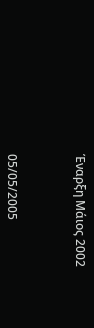Έναρξη Μάιος 2002



05/05/2005